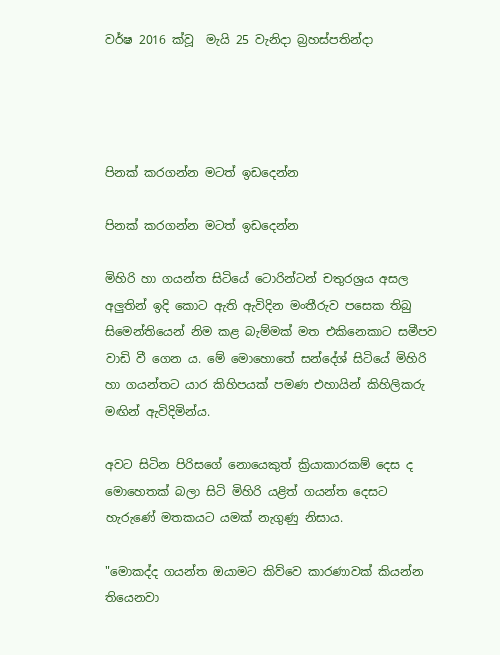වර්ෂ 2016 ක්වූ  මැයි 25 වැනිදා බ්‍රහස්පතින්දා




පිනක් කරගන්න මටත් ඉඩදෙන්න

පිනක් කරගන්න මටත් ඉඩදෙන්න

මිහිරි හා ගයන්ත සිටියේ ටොරින්ටන් චතුරශ්‍රය අසල අලුතින් ඉදි කොට ඇති ඇවිදින මංතීරුව පසෙක තිබු සිමෙන්තියෙන් නිම කළ බැම්මක් මත එකිනෙකාට සමීපව වාඩි වී ගෙන ය. මේ මොහොතේ සන්දේශ් සිටියේ මිහිරි හා ගයන්තට යාර කිහිපයක් පමණ එහායින් කිහිලිකරු මඟින් ඇවිදිමින්ය.

අවට සිටින පිරිසගේ නොයෙකුත් ක්‍රියාකාරකම් දෙස ද මොහෙතක් බලා සිටි මිහිරි යළිත් ගයන්ත දෙසට හැරුණේ මතකයට යමක් නැගුණු නිසාය.

"මොකද්ද ගයන්ත ඔයාමට කිව්වෙ කාරණාවක් කියන්න තියෙනවා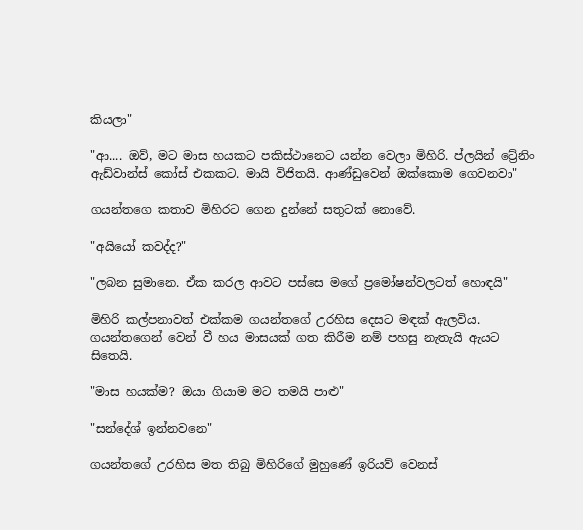කියලා"

"ආ.... ඔව්, මට මාස හයකට පකිස්ථානෙට යන්න වෙලා මිහිරි. ප්ලයින් ට්‍රේනිං ඇඩ්වාන්ස් කෝස් එකකට. මායි විජිතයි. ආණ්ඩුවෙන් ඔක්කොම ගෙවනවා"

ගයන්තගෙ කතාව මිහිරට ගෙන දුන්නේ සතුටක් නොවේ.

"අයියෝ කවද්ද?"

"ලබන සුමානෙ. ඒක කරල ආවට පස්සෙ මගේ ප්‍රමෝෂන්වලටත් හොඳයි"

මිහිරි කල්පනාවත් එක්කම ගයන්තගේ උරහිස දෙසට මඳක් ඇලවිය. ගයන්තගෙන් වෙන් වී හය මාසයක් ගත කිරීම නම් පහසු නැතැයි ඇයට සිතෙයි.

"මාස හයක්ම? ඔයා ගියාම මට තමයි පාළු"

"සන්දේශ් ඉන්නවනෙ"

ගයන්තගේ උරහිස මත තිබු මිහිරිගේ මුහුණේ ඉරියව් වෙනස්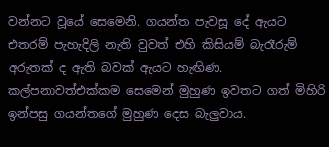වන්නට වූයේ සෙමෙනි. ගයන්ත පැවසූ දේ ඇයට එතරම් පැහැදිලි නැති වුවත් එහි කිසියම් බැරෑරුම් අරුතක් ද ඇති බවක් ඇයට හැඟිණ. කල්පනාවත්එක්කම සෙමෙන් මුහුණ ඉවතට ගත් මිහිරි ඉන්පසු ගයන්තගේ මුහුණ දෙස බැලුවාය.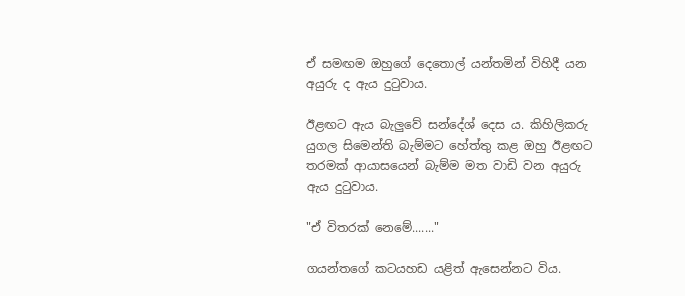ඒ සමඟම ඔහුගේ දෙතොල් යන්තමින් විහිදී යන අයුරු ද ඇය දුටුවාය.

ඊළඟට ඇය බැලුවේ සන්දේශ් දෙස ය. කිහිලිකරු යුගල සිමෙන්ති බැම්මට හේත්තු කළ ඔහු ඊළඟට තරමක් ආයාසයෙන් බැම්ම මත වාඩි වන අයුරු ඇය දුටුවාය.

"ඒ විතරක් නෙමේ......."

ගයන්තගේ කටයහඩ යළිත් ඇසෙන්නට විය.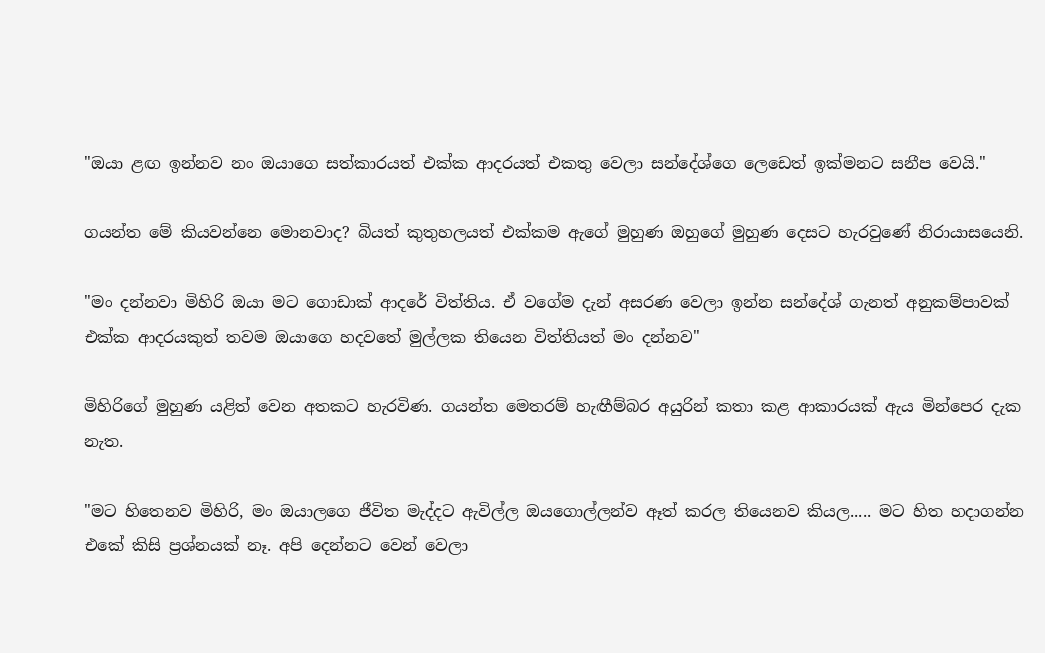"ඔයා ළඟ ඉන්නව නං ඔයාගෙ සත්කාරයත් එක්ක ආදරයත් එකතු වෙලා සන්දේශ්ගෙ ලෙඩෙත් ඉක්මනට සනීප වෙයි."

ගයන්ත මේ කියවන්නෙ මොනවාද? බියත් කුතුහලයත් එක්කම ඇගේ මුහුණ ඔහුගේ මුහුණ දෙසට හැරවුණේ නිරායාසයෙනි.

"මං දන්නවා මිහිරි ඔයා මට ගොඩාක් ආදරේ විත්තිය. ඒ වගේම දැන් අසරණ වෙලා ඉන්න සන්දේශ් ගැනත් අනුකම්පාවක් එක්ක ආදරයකුත් තවම ඔයාගෙ හදවතේ මුල්ලක තියෙන විත්තියත් මං දන්නව"

මිහිරිගේ මුහුණ යළිත් වෙන අතකට හැරවිණ. ගයන්ත මෙතරම් හැඟීම්බර අයුරින් කතා කළ ආකාරයක් ඇය මින්පෙර දැක නැත.

"මට හිතෙනව මිහිරි, මං ඔයාලගෙ ජීවිත මැද්දට ඇවිල්ල ඔයගොල්ලන්ව ඈත් කරල තියෙනව කියල..... මට හිත හදාගන්න එකේ කිසි ප්‍රශ්නයක් නෑ. අපි දෙන්නට වෙන් වෙලා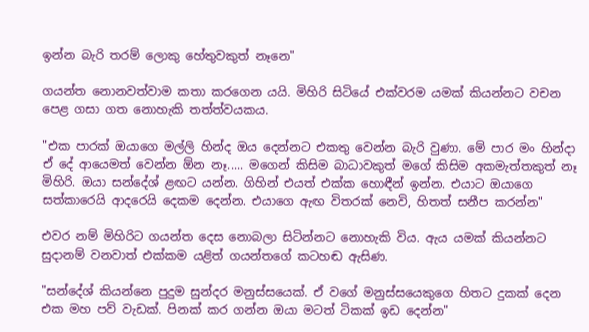ඉන්න බැරි තරම් ලොකු හේතුවකුත් නෑනෙ"

ගයන්ත නොනවත්වාම කතා කරගෙන යයි. මිහිරි සිටියේ එක්වරම යමක් කියන්නට වචන පෙළ ගසා ගත නොහැකි තත්ත්වයකය.

"එක පාරක් ඔයාගෙ මල්ලි හින්ද ඔය දෙන්නට එකතු වෙන්න බැරි වුණා. මේ පාර මං හින්දා ඒ දේ ආයෙමත් වෙන්න ඕන නෑ..... මගෙන් කිසිම බාධාවකුත් මගේ කිසිම අකමැත්තකුත් නෑ මිහිරි. ඔයා සන්දේශ් ළඟට යන්න. ගිහින් එයත් එක්ක හොඳීන් ඉන්න. එයාට ඔයාගෙ සත්කා‍රෙයි ආදරෙයි දෙකම දෙන්න. එයාගෙ ඇඟ විතරක් නෙවි, හිතත් සනීප කරන්න"

එවර නම් මිහිරිට ගයන්ත දෙස නොබලා සිටින්නට නොහැකි විය. ඇය යමක් කියන්නට සුදානම් වනවාත් එක්කම යළිත් ගයන්තගේ කටහඬ ඇසිණ.

"සන්දේශ් කියන්නෙ පුදුම සුන්දර මනුස්සයෙක්. ඒ වගේ මනුස්සයෙකුගෙ හිතට දුකක් දෙන එක මහ පව් වැඩක්. පිනක් කර ගන්න ඔයා මටත් ටිකක් ඉඩ දෙන්න"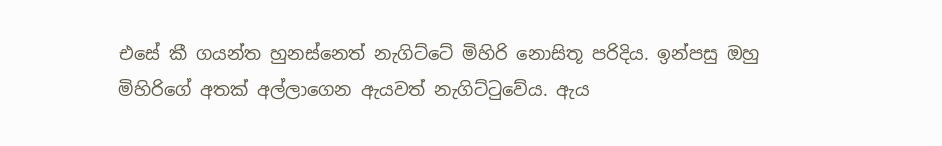එසේ කී ගයන්ත හුනස්නෙත් නැගිට්ටේ මිහිරි නොසිතූ පරිදිය. ඉන්පසු ඔහු මිහිරිගේ අතක් අල්ලාගෙන ඇයවත් නැගිට්ටුවේය. ඇය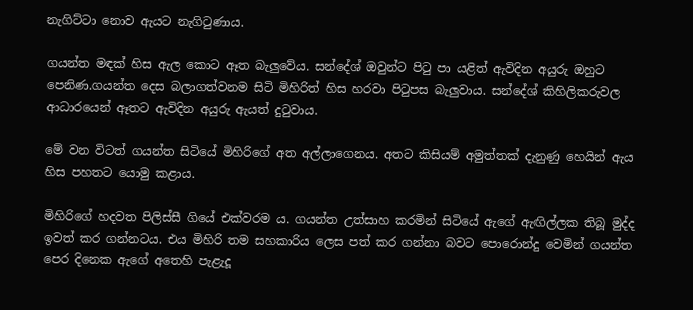නැගිට්ටා නොව ඇයට නැගිටුණාය.

ගයන්ත මඳක් හිස ඇල කොට ඈත බැලුවේය. සන්දේශ් ඔවුන්ට පිටු පා යළිත් ඇවිදින අයුරු ඔහුට පෙනිණ.ගයන්ත දෙස බලාගත්වනම සිටි මිහිරිත් හිස හරවා පිටුපස බැලුවාය. සන්දේශ් කිහිලිකරුවල ආධාරයෙන් ඈතට ඇවිදින අයුරු ඇයත් දුටුවාය.

මේ වන විටත් ගයන්ත සිටියේ මිහිරිගේ අත අල්ලාගෙනය. අතට කිසියම් අමුත්තක් දැනුණු හෙයින් ඇය හිස පහතට යොමු කළාය.

මිහිරිගේ හදවත පිලිස්සී ගියේ එක්වරම ය. ගයන්ත උත්සාහ කරමින් සිටියේ ඇගේ ඇඟිල්ලක තිබූ මුද්ද ඉවත් කර ගන්නටය. එය මිහිරි තම සහකාරිය ලෙස පත් කර ගන්නා බවට පොරොන්දු වෙමින් ගයන්ත පෙර දිනෙක ඇගේ අතෙහි පැළැදූ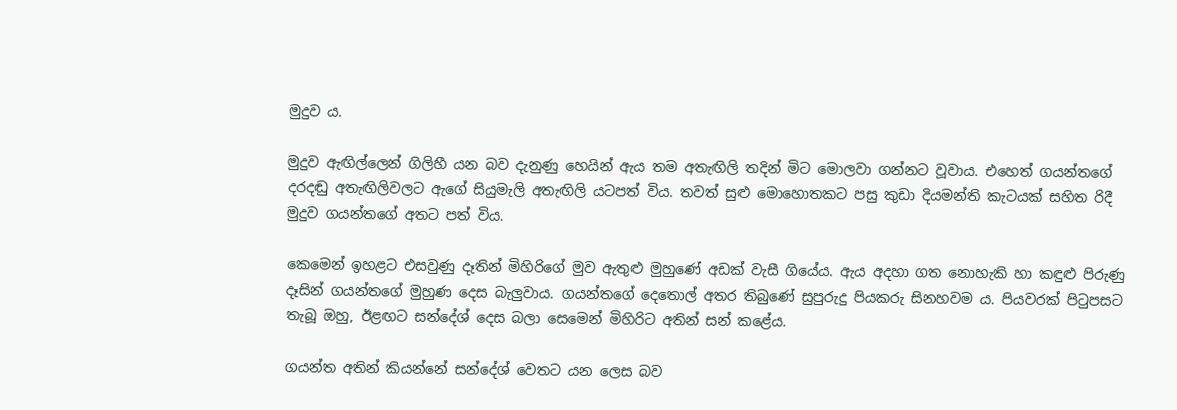මුදුව ය.

මුදුව ඇඟිල්ලෙන් ගිලිහී යන බව දැනුණු හෙයින් ඇය තම අතැඟිලි තදින් මිට මොලවා ගන්නට වූවාය. එහෙත් ගයන්තගේ දරදඬු අතැඟිලිවලට ඇගේ සියුමැලි අතැඟිලි යටපත් විය. තවත් සුළු මොහොතකට පසු කුඩා දියමන්ති කැටයක් සහිත රිදී මුදුව ගයන්තගේ අතට පත් විය.

කෙමෙන් ඉහළට එසවුණු දෑතින් මිහිරිගේ මුව ඇතුළු මුහුණේ අඩක් වැසී ගියේය. ඇය අදහා ගත නොහැකි හා කඳුළු පිරුණු දෑසින් ගයන්තගේ මුහුණ දෙස බැලුවාය. ගයන්තගේ දෙතොල් අතර තිබුණේ සුපුරුදු පියකරු සිනහවම ය. පියවරක් පිටුපසට තැබූ ඔහු, ඊළඟට සන්දේශ් දෙස බලා සෙමෙන් මිහිරිට අතින් සන් කළේය.

ගයන්ත අතින් කියන්නේ සන්දේශ් වෙතට යන ලෙස බව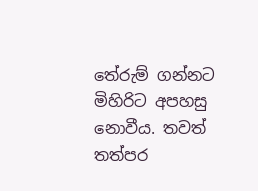තේරුම් ගන්නට මිහිරිට අපහසු නොවීය. තවත් තත්පර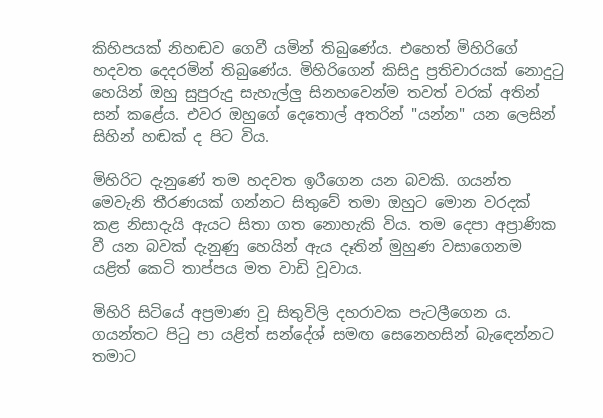කිහිපයක් නිහඬව ගෙවී යමින් තිබුණේය. එහෙත් මිහිරිගේ හදවත දෙදරමින් තිබුණේය. මිහිරිගෙන් කිසිදු ප්‍රතිචාරයක් නොදුටු හෙයින් ඔහු සුපුරුදු සැහැල්ලු සිනහවෙන්ම තවත් වරක් අතින් සන් කළේය. එවර ඔහුගේ දෙතොල් අතරින් "යන්න" යන ලෙසින් සිහින් හඬක් ද පිට විය.

මිහිරිට දැනුණේ තම හදවත ඉරීගෙන යන බවකි. ගයන්ත මෙවැනි තීරණයක් ගන්නට සිතුවේ තමා ඔහුට මොන වරදක් කළ නිසාදැයි ඇයට සිතා ගත නොහැකි විය. තම දෙපා අප්‍රාණික වී යන බවක් දැනුණු හෙයින් ඇය දෑතින් මුහුණ වසාගෙනම යළිත් කෙටි තාප්පය මත වාඩි වූවාය.

මිහිරි සිටියේ අප්‍රමාණ වූ සිතුවිලි දහරාවක පැටලීගෙන ය. ගයන්තට පිටු පා යළිත් සන්දේශ් සමඟ සෙනෙහසින් බැඳෙන්නට තමාට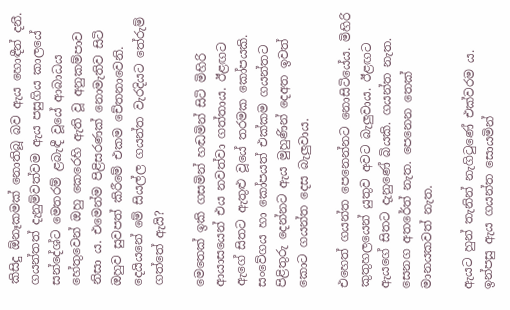කිසිදු ඕනෑකමක් නොතිබූ බව ඇය හොඳීන් දනී. ගයන්තත් දැනුම්වත්වම ඇය පසුගිය කාලයේ සන්දේශ්ට මෙතරම් ළබැඳී වූයේ ආබාධය හේතුවෙන් ඔහු කෙරෙහි ඇති වූ අනුකම්පාව නිසා ය. එමෙන්ම පිළිසරණක් නොමැතිව සිටි ඔහුව සුවපත් කිරීමේ එකම චේතනාවෙනි. දෙයියනේ මේ සියල්ල ගයන්ත වැරදියට තේරුම් ගත්තේ ඇයි?

මෙතෙක් ඉකි ගසමින් හඬමින් සිටි මිහිරි ආයාසයෙන් එය නවත්වා ගත්තාය. ඊළඟට ඇගේ සිතට ඇතුළු වූයේ තරමක කෝපයකි. සංවේගය හා කෝපයත් එක්කම ගයන්තට පිළිතුරු දෙන්නට ඇය මුහුණින් දෙඅත ඉවත් කොට ගයන්ත දෙස බැලුවාය.

එහෙත් ගයන්ත පෙනෙන්නට නොසිටියේය. මිහිරි කුතුහලයෙන් යුතුව අවට බැලුවාය. ඊළඟට ඇයගේ සිතට දැනුණේ බියකි. ගයන්ත නැත. සෙනග අතරේත් නැත. පෙනෙන තෙක් මානයකවත් නැත.

ඇයට හුන් තැනින් නැගිටුණේ එක්වරම ය. ඉන්පසු ඇය ගයන්ත සොයමින්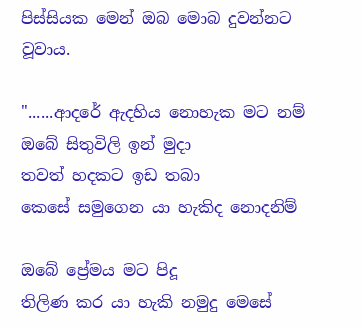පිස්සියක මෙන් ඔබ මොබ දුවන්නට වූවාය.

"......ආදරේ ඇදහිය නොහැක මට නම්
ඔබේ සිතුවිලි ඉන් මුදා
තවත් හදකට ඉඩ තබා
කෙසේ සමුගෙන යා හැකිද නොදනිම්

ඔබේ ප්‍රේමය මට පිදූ
තිලිණ කර යා හැකි නමුදු මෙසේ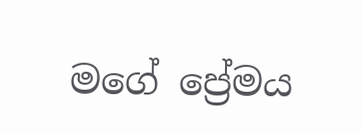මගේ ප්‍රේමය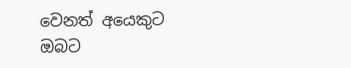වෙනත් අයෙකුට
ඔබට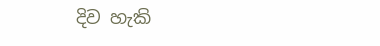දිව හැකි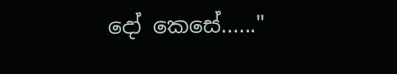දෝ කෙසේ......"